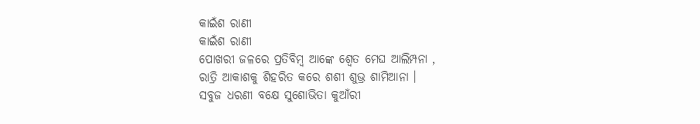କାଇଁଶ ରାଣୀ
କାଇଁଶ ରାଣୀ
ପୋଖରୀ ଜଳରେ ପ୍ରତିବିମ୍ବ ଆଙ୍କେ ଶ୍ୱେତ ମେଘ ଆଲିମ୍ପନା ,
ରାତ୍ରି ଆକାଶକୁ ଶିହରିତ କରେ ଶଶୀ ଶୁଭ୍ର ଶାମିଆନା ।
ସବୁଜ ଧରଣୀ ବକ୍ଷେ ସୁଶୋଭିତା କୁଆଁରୀ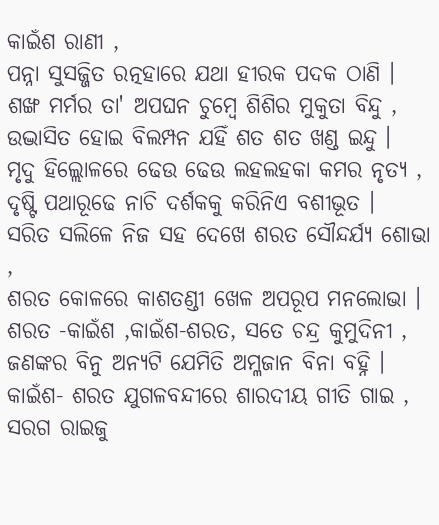କାଇଁଶ ରାଣୀ ,
ପନ୍ନା ସୁସଜ୍ଜିତ ରତ୍ନହାରେ ଯଥା ହୀରକ ପଦକ ଠାଣି ।
ଶଙ୍ଖ ମର୍ମର ତା' ଅପଘନ ଚୁମ୍ବେ ଶିଶିର ମୁକୁତା ବିନ୍ଦୁ ,
ଉଦ୍ଭାସିତ ହୋଇ ବିଲମ୍ପନ ଯହିଁ ଶତ ଶତ ଖଣ୍ଡ ଇନ୍ଦୁ ।
ମୃଦୁ ହିଲ୍ଲୋଳରେ ଢେଉ ଢେଉ ଲହଲହକା କମର ନୃତ୍ୟ ,
ଦୃଷ୍ଟି ପଥାରୂଢେ ନାଚି ଦର୍ଶକକୁ କରିନିଏ ବଶୀଭୂତ ।
ସରିତ ସଲିଳେ ନିଜ ସହ ଦେଖେ ଶରତ ସୌନ୍ଦର୍ଯ୍ୟ ଶୋଭା ,
ଶରତ କୋଳରେ କାଶତଣ୍ଡୀ ଖେଳ ଅପରୂପ ମନଲୋଭା ।
ଶରତ -କାଇଁଶ ,କାଇଁଶ-ଶରତ, ସତେ ଚନ୍ଦ୍ର କୁମୁଦିନୀ ,
ଜଣଙ୍କର ବିନୁ ଅନ୍ୟଟି ଯେମିତି ଅମ୍ଳଜାନ ବିନା ବହ୍ନି ।
କାଇଁଶ- ଶରତ ଯୁଗଳବନ୍ଦୀରେ ଶାରଦୀୟ ଗୀତି ଗାଇ ,
ସରଗ ରାଇଜୁ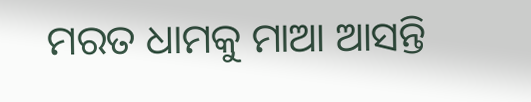ମରତ ଧାମକୁ ମାଆ ଆସନ୍ତି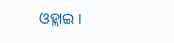ଓହ୍ଲାଇ ।